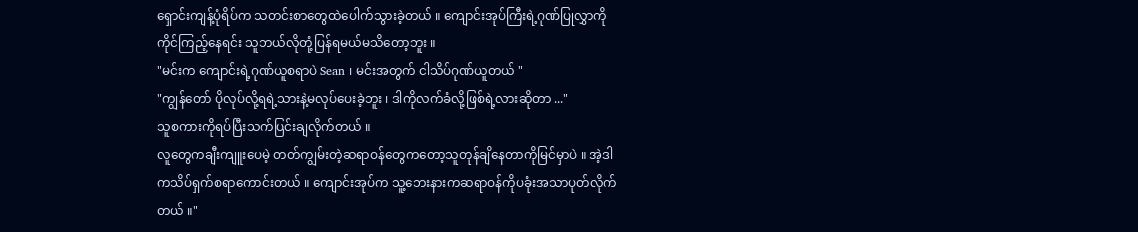ရှောင်းကျန့်ပုံရိပ်က သတင်းစာတွေထဲပေါက်သွားခဲ့တယ် ။ ကျောင်းအုပ်ကြီးရဲ့ဂုဏ်ပြုလွှာကိုကိုင်ကြည့်နေရင်း သူဘယ်လိုတုံ့ပြန်ရမယ်မသိတော့ဘူး ။
"မင်းက ကျောင်းရဲ့ဂုဏ်ယူစရာပဲ Sean ၊ မင်းအတွက် ငါသိပ်ဂုဏ်ယူတယ် "
"ကျွန်တော် ပိုလုပ်လို့ရရဲ့သားနဲ့မလုပ်ပေးခဲ့ဘူး ၊ ဒါကိုလက်ခံလို့ဖြစ်ရဲ့လားဆိုတာ ..."
သူစကားကိုရပ်ပြီးသက်ပြင်းချလိုက်တယ် ။
လူတွေကချီးကျူးပေမဲ့ တတ်ကျွမ်းတဲ့ဆရာဝန်တွေကတော့သူတုန်ချိနေတာကိုမြင်မှာပဲ ။ အဲ့ဒါကသိပ်ရှက်စရာကောင်းတယ် ။ ကျောင်းအုပ်က သူ့ဘေးနားကဆရာဝန်ကိုပခုံးအသာပုတ်လိုက်တယ် ။"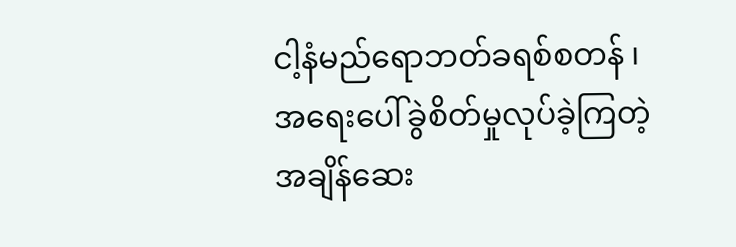ငါ့နံမည်ရောဘတ်ခရစ်စတန် ၊ အရေးပေါ်ခွဲစိတ်မှုလုပ်ခဲ့ကြတဲ့အချိန်ဆေး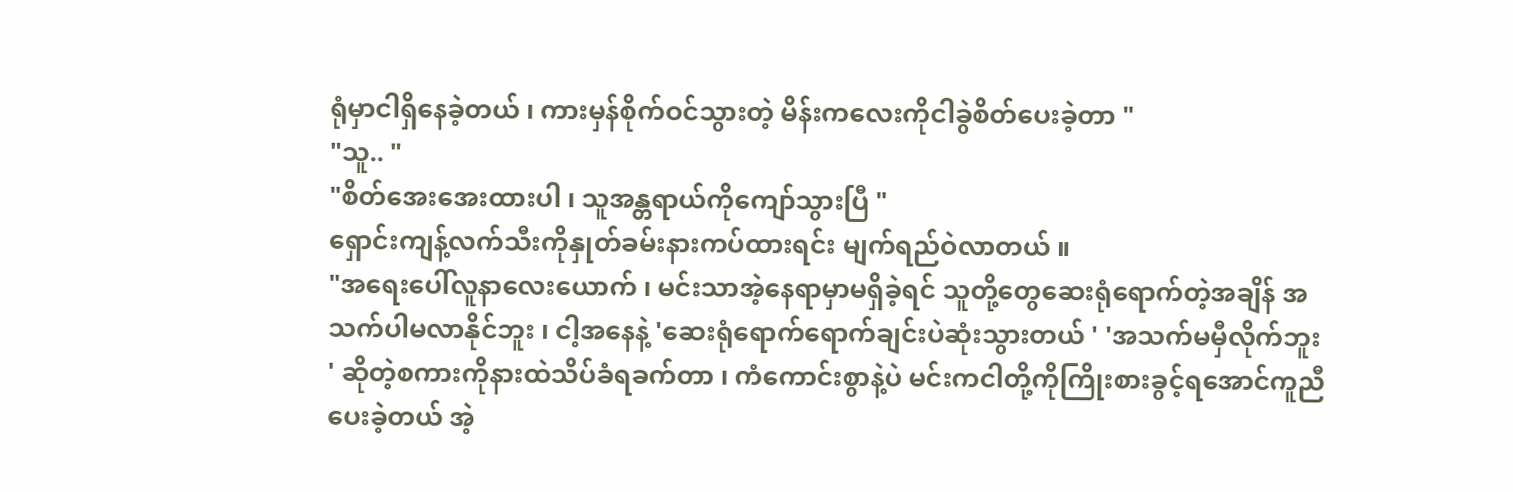ရုံမှာငါရှိနေခဲ့တယ် ၊ ကားမှန်စိုက်ဝင်သွားတဲ့ မိန်းကလေးကိုငါခွဲစိတ်ပေးခဲ့တာ "
"သူ.. "
"စိတ်အေးအေးထားပါ ၊ သူအန္တရာယ်ကိုကျော်သွားပြီ "
ရှောင်းကျန့်လက်သီးကိုနှုတ်ခမ်းနားကပ်ထားရင်း မျက်ရည်ဝဲလာတယ် ။
"အရေးပေါ်လူနာလေးယောက် ၊ မင်းသာအဲ့နေရာမှာမရှိခဲ့ရင် သူတို့တွေဆေးရုံရောက်တဲ့အချိန် အသက်ပါမလာနိုင်ဘူး ၊ ငါ့အနေနဲ့ 'ဆေးရုံရောက်ရောက်ချင်းပဲဆုံးသွားတယ် ' 'အသက်မမှီလိုက်ဘူး ' ဆိုတဲ့စကားကိုနားထဲသိပ်ခံရခက်တာ ၊ ကံကောင်းစွာနဲ့ပဲ မင်းကငါတို့ကိုကြိုးစားခွင့်ရအောင်ကူညီပေးခဲ့တယ် အဲ့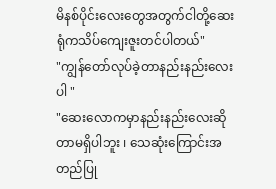မိနစ်ပိုင်းလေးတွေအတွက်ငါတို့ဆေးရုံကသိပ်ကျေးဇူးတင်ပါတယ်"
"ကျွန်တော်လုပ်ခဲ့တာနည်းနည်းလေးပါ "
"ဆေးလောကမှာနည်းနည်းလေးဆိုတာမရှိပါဘူး ၊ သေဆုံးကြောင်းအတည်ပြု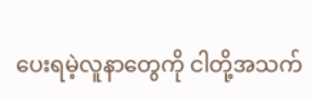ပေးရမဲ့လူနာတွေကို ငါတို့အသက်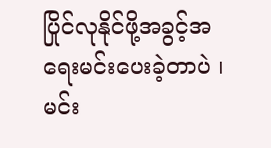ပြိုင်လုနိုင်ဖို့အခွင့်အရေးမင်းပေးခဲ့တာပဲ ၊ မင်း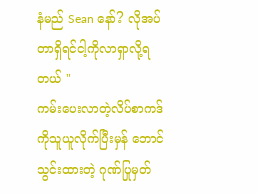နံမည် Sean နော်? လိုအပ်တာရှိရင်ငါ့ကိုလာရှာလို့ရတယ် "
ကမ်းပေးလာတဲ့လိပ်စာကဒ်ကိုသူယူလိုက်ပြီးမှန် ဘောင်သွင်းထားတဲ့ ဂုဏ်ပြုမှတ်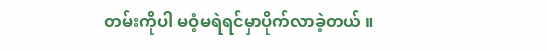တမ်းကိုပါ မဝံ့မရဲရင်မှာပိုက်လာခဲ့တယ် ။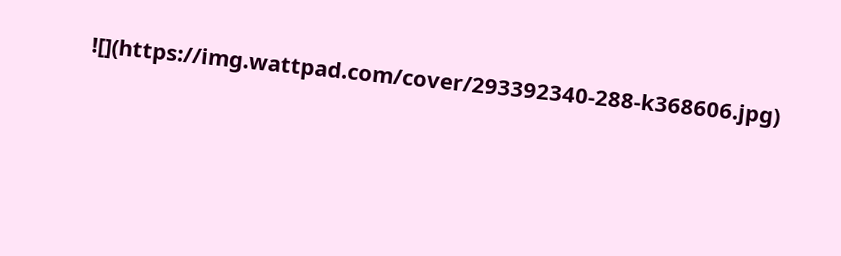![](https://img.wattpad.com/cover/293392340-288-k368606.jpg)